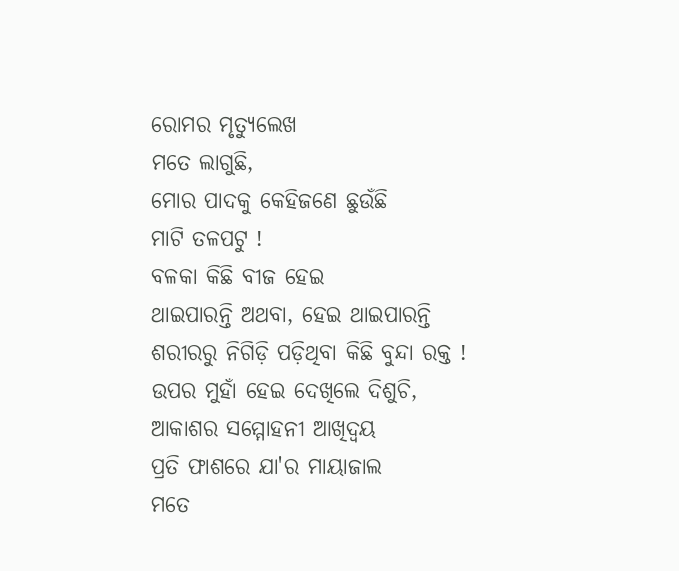ରୋମର ମୃତ୍ୟୁଲେଖ
ମତେ ଲାଗୁଛି,
ମୋର ପାଦକୁ କେହିଜଣେ ଛୁଉଁଛି
ମାଟି ତଳପଟୁ !
ବଳକା କିଛି ବୀଜ ହେଇ
ଥାଇପାରନ୍ତି ଅଥବା, ହେଇ ଥାଇପାରନ୍ତି
ଶରୀରରୁ ନିଗିଡ଼ି ପଡ଼ିଥିବା କିଛି ବୁନ୍ଦା ରକ୍ତ !
ଉପର ମୁହାଁ ହେଇ ଦେଖିଲେ ଦିଶୁଚି,
ଆକାଶର ସମ୍ମୋହନୀ ଆଖିଦ୍ବୟ
ପ୍ରତି ଫାଶରେ ଯା'ର ମାୟାଜାଲ
ମତେ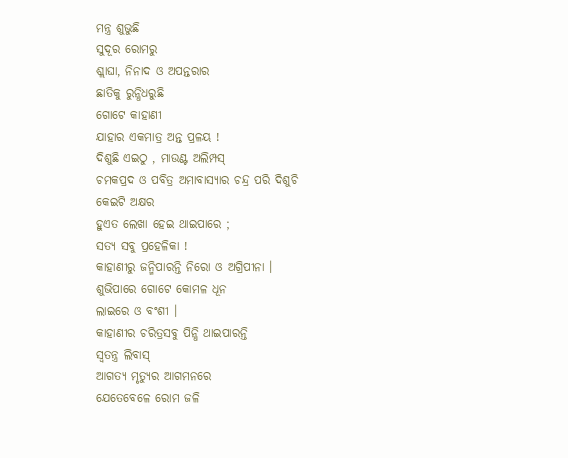ମନ୍ତ୍ର ଶୁଭୁଛି
ସୁଦୂର ରୋମରୁ
ଶ୍ଲାଘା, ନିନାଦ ଓ ଅପନ୍ତରାର
ଛାତିକୁ ରୁନ୍ଧିଧରୁଛି
ଗୋଟେ କାହାଣୀ
ଯାହାର ଏକମାତ୍ର ଅନ୍ତ ପ୍ରଳୟ !
ଦିଶୁଛି ଏଇଠୁ , ମାଉଣ୍ଟ ଅଲିମ୍ପସ୍
ଚମକପ୍ରଦ ଓ ପବିତ୍ର ଅମାବାସ୍ୟାର ଚନ୍ଦ୍ର ପରି ଦିଶୁଚି
କେଇଟି ଅକ୍ଷର
ହୁଏତ ଲେଖା ହେଇ ଥାଇପାରେ ;
ସତ୍ୟ ସବୁ ପ୍ରହେଳିକା !
କାହାଣୀରୁ ଜନ୍ମିପାରନ୍ତି ନିରୋ ଓ ଅଗ୍ରିପୀନା ।
ଶୁଭିପାରେ ଗୋଟେ କୋମଳ ଧୂନ
ଲାଇରେ ଓ ବଂଶୀ ।
କାହାଣୀର ଚରିତ୍ରସବୁ ପିନ୍ଧି ଥାଇପାରନ୍ତି
ସ୍ୱତନ୍ତ୍ର ଲିବାସ୍
ଆଗତ୍ୟ ମୃତ୍ୟୁର ଆଗମନରେ
ଯେତେବେଳେ ରୋମ ଜଳି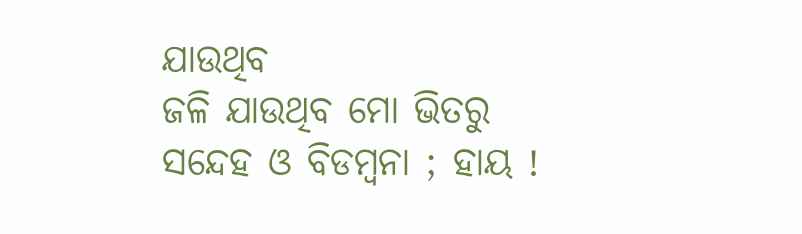ଯାଉଥିବ
ଜଳି ଯାଉଥିବ ମୋ ଭିତରୁ
ସନ୍ଦେହ ଓ ବିଡମ୍ବନା ; ହାୟ !